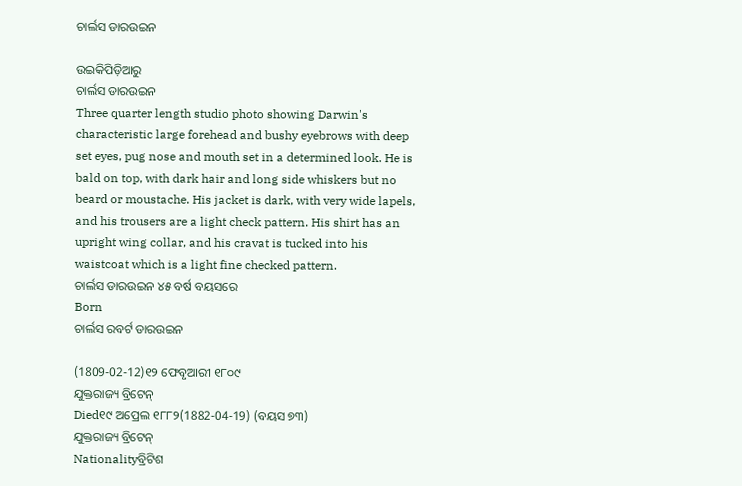ଚାର୍ଲସ ଡାରଉଇନ

ଉଇକିପିଡ଼ିଆ‌ରୁ
ଚାର୍ଲସ ଡାରଉଇନ
Three quarter length studio photo showing Darwin's characteristic large forehead and bushy eyebrows with deep set eyes, pug nose and mouth set in a determined look. He is bald on top, with dark hair and long side whiskers but no beard or moustache. His jacket is dark, with very wide lapels, and his trousers are a light check pattern. His shirt has an upright wing collar, and his cravat is tucked into his waistcoat which is a light fine checked pattern.
ଚାର୍ଲସ ଡାରଉଇନ ୪୫ ବର୍ଷ ବୟସରେ
Born
ଚାର୍ଲସ ରବର୍ଟ ଡାରଉଇନ

(1809-02-12)୧୨ ଫେବୃଆରୀ ୧୮୦୯
ଯୁକ୍ତରାଜ୍ୟ ବ୍ରିଟେନ୍
Died୧୯ ଅପ୍ରେଲ ୧୮୮୨(1882-04-19) (ବୟସ ୭୩)
ଯୁକ୍ତରାଜ୍ୟ ବ୍ରିଟେନ୍
Nationalityବ୍ରିଟିଶ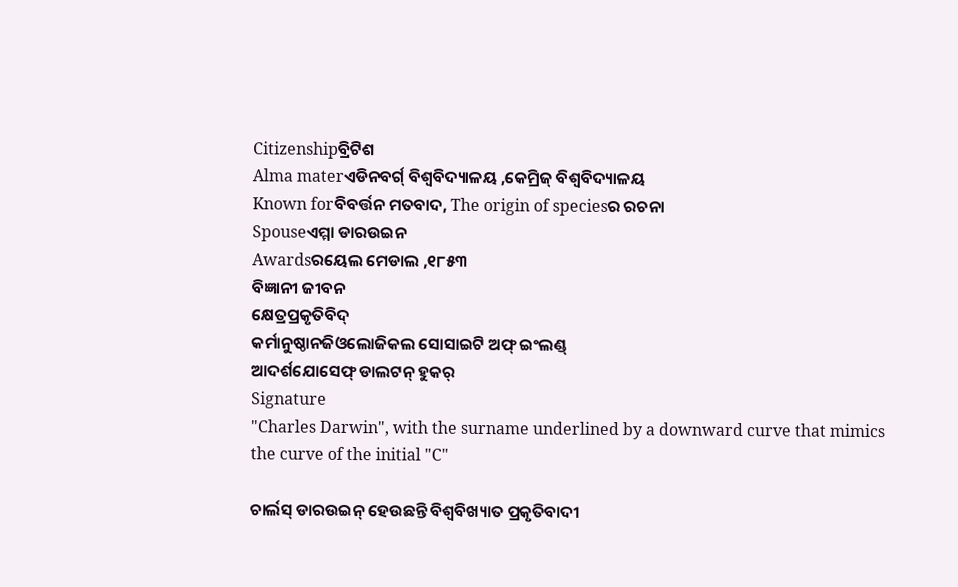Citizenshipବ୍ରିଟିଶ
Alma materଏଡିନବର୍ଗ୍ ବିଶ୍ୱବିଦ୍ୟାଳୟ ,କେମ୍ରିଜ୍ ବିଶ୍ୱବିଦ୍ୟାଳୟ
Known forବିବର୍ତ୍ତନ ମତବାଦ, The origin of speciesର ରଚନା
Spouseଏମ୍ମା ଡାରଉଇନ
Awardsରୟେଲ ମେଡାଲ ,୧୮୫୩
ବିଜ୍ଞାନୀ ଜୀବନ
କ୍ଷେତ୍ରପ୍ରକୃତିବିଦ୍
କର୍ମାନୁଷ୍ଠାନଜିଓଲୋଜିକଲ ସୋସାଇଟି ଅଫ୍ ଇଂଲଣ୍ଡ୍
ଆଦର୍ଶଯୋସେଫ୍ ଡାଲଟନ୍ ହୁକର୍
Signature
"Charles Darwin", with the surname underlined by a downward curve that mimics the curve of the initial "C"

ଚାର୍ଲସ୍ ଡାରଉଇନ୍ ହେଉଛନ୍ତି ବିଶ୍ୱବିଖ୍ୟାତ ପ୍ରକୃତିବାଦୀ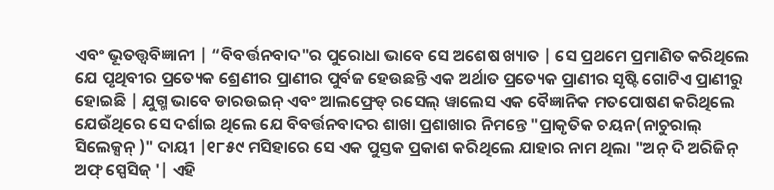ଏବଂ ଭୂତତ୍ତ୍ୱବିଜ୍ଞାନୀ | “ବିବର୍ତ୍ତନବାଦ"ର ପୁରୋଧା ଭାବେ ସେ ଅଶେଷ ଖ୍ୟାତ | ସେ ପ୍ରଥମେ ପ୍ରମାଣିତ କରିଥିଲେ ଯେ ପୃଥିବୀର ପ୍ରତ୍ୟେକ ଶ୍ରେଣୀର ପ୍ରାଣୀର ପୁର୍ବଜ ହେଉଛନ୍ତି ଏକ ଅର୍ଥାତ ପ୍ରତ୍ୟେକ ପ୍ରାଣୀର ସୃଷ୍ଟି ଗୋଟିଏ ପ୍ରାଣୀରୁ ହୋଇଛି | ଯୁଗ୍ମ ଭାବେ ଡାରଉଇନ୍ ଏବଂ ଆଲଫ୍ରେଡ୍ ରସେଲ୍ ୱାଲେସ ଏକ ବୈଜ୍ଞାନିକ ମତପୋଷଣ କରିଥିଲେ ଯେଉଁଥିରେ ସେ ଦର୍ଶାଇ ଥିଲେ ଯେ ବିବର୍ତ୍ତନବାଦର ଶାଖା ପ୍ରଶାଖାର ନିମନ୍ତେ "ପ୍ରାକୃତିକ ଚୟନ(ନାଚୁରାଲ୍ ସିଲେକ୍ସନ୍ )" ଦାୟୀ |୧୮୫୯ ମସିହାରେ ସେ ଏକ ପୁସ୍ତକ ପ୍ରକାଶ କରିଥିଲେ ଯାହାର ନାମ ଥିଲା "ଅନ୍ ଦି ଅରିଜିନ୍ ଅଫ୍ ସ୍ପେସିଜ୍ '| ଏହି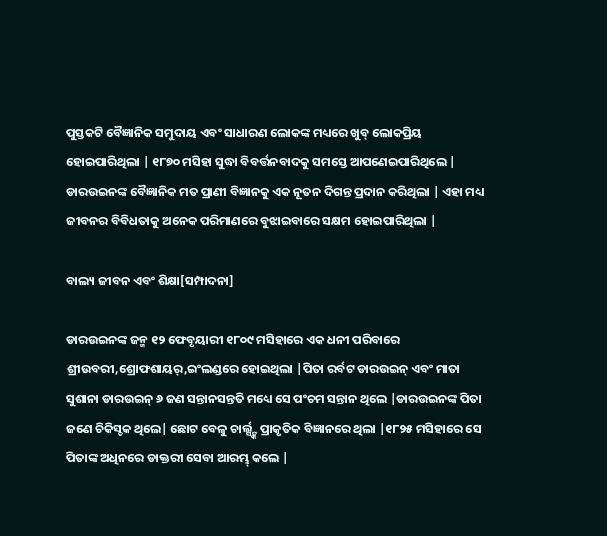ପୁସ୍ତକଟି ବୈଜ୍ଞାନିକ ସମୁଦାୟ ଏବଂ ସାଧାରଣ ଲୋକଙ୍କ ମଧ୍ୟରେ ଖୁବ୍ ଲୋକପ୍ରିୟ ହୋଇପାରିଥିଲା | ୧୮୭୦ ମସିହା ସୁଦ୍ଧା ବିବର୍ତ୍ତନବାଦକୁ ସମସ୍ତେ ଆପଣେଇପାରିଥିଲେ | ଡାରଉଇନଙ୍କ ବୈଜ୍ଞାନିକ ମତ ପ୍ରାଣୀ ବିଜ୍ଞାନକୁ ଏକ ନୂତନ ଦିଗନ୍ତ ପ୍ରଦାନ କରିଥିଲା | ଏହା ମଧ୍ୟ ଜୀବନର ବିବିଧତାକୁ ଅନେକ ପରିମାଣରେ ବୁଝାଇବାରେ ସକ୍ଷମ ହୋଇପାରିଥିଲା |

ବାଲ୍ୟ ଜୀବନ ଏବଂ ଶିକ୍ଷା[ସମ୍ପାଦନା]

ଡାରଉଇନଙ୍କ ଜନ୍ମ ୧୨ ଫେବୃୟାରୀ ୧୮୦୯ ମସିହାରେ ଏକ ଧନୀ ପରିବାରେ ଶ୍ରୀଉବରୀ,ଶ୍ରୋଫଶାୟର୍,ଇଂଲଣ୍ଡରେ ହୋଇଥିଲା |ପିତା ରର୍ବଟ ଡାରଉଇନ୍ ଏବଂ ମାତା ସୁଶାନା ଡାରଉଇନ୍ ୬ ଜଣ ସନ୍ତାନସନ୍ତତି ମଧ୍ୟେ ସେ ପଂଚମ ସନ୍ତାନ ଥିଲେ |ଡାରଉଇନଙ୍କ ପିତା ଜଣେ ଚିକିସ୍ଚକ ଥିଲେ| ଛୋଟ ବେଳୁ ଚାର୍ଲ୍ସ୍ଙ୍କ ପ୍ରାକୃତିକ ବିଜ୍ଞାନରେ ଥିଲା |୧୮୨୫ ମସିହାରେ ସେ ପିତାଙ୍କ ଅଧିନରେ ଡାକ୍ତରୀ ସେବା ଆରମ୍ଭ୍ କଲେ |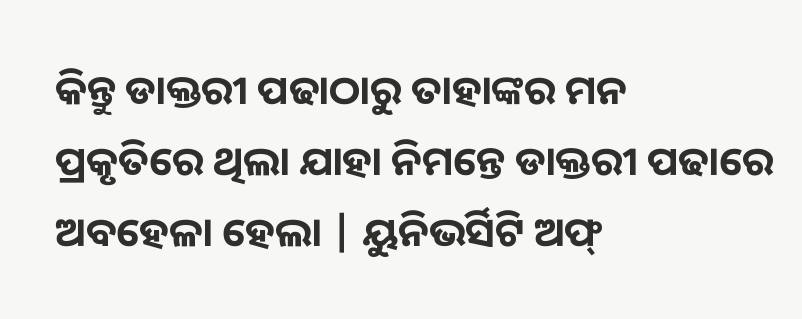କିନ୍ତୁ ଡାକ୍ତରୀ ପଢାଠାରୁ ତାହାଙ୍କର ମନ ପ୍ରକୃତିରେ ଥିଲା ଯାହା ନିମନ୍ତେ ଡାକ୍ତରୀ ପଢାରେ ଅବହେଳା ହେଲା | ୟୁନିଭର୍ସିଟି ଅଫ୍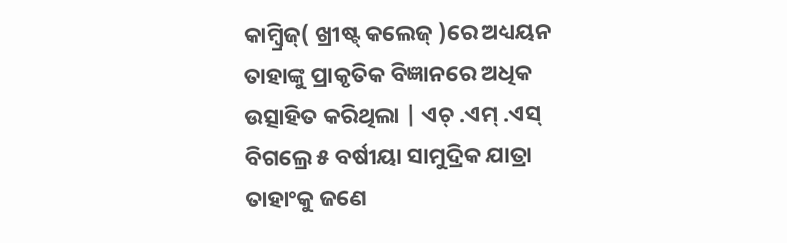କାମ୍ବ୍ରିଜ୍( ଖ୍ରୀଷ୍ଟ୍ କଲେଜ୍ )ରେ ଅଧ୍ୟୟନ ତାହାଙ୍କୁ ପ୍ରାକୃତିକ ବିଜ୍ଞାନରେ ଅଧିକ ଉତ୍ସାହିତ କରିଥିଲା | ଏଚ୍ .ଏମ୍ .ଏସ୍ ବିଗଲ୍ରେ ୫ ବର୍ଷୀୟା ସାମୁଦ୍ରିକ ଯାତ୍ରା ତାହାଂକୁ ଜଣେ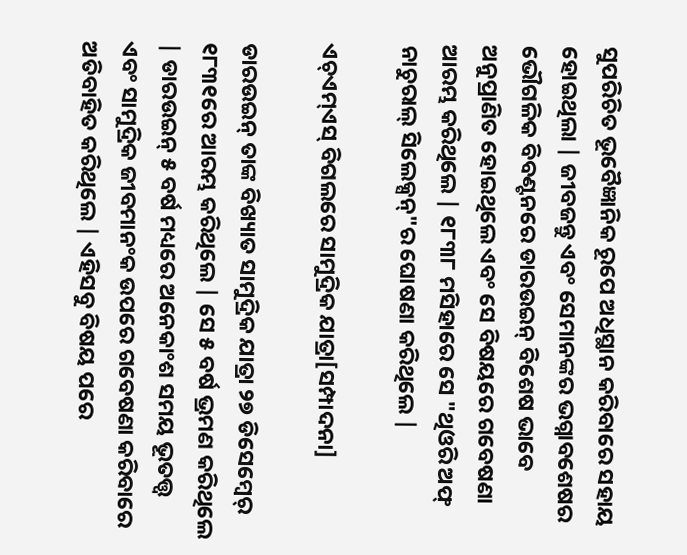ସୁପରିଚିତ ଭୂବୈଜ୍ଞାନିକ ରୂପେ ଅଧିସ୍ଥାନ କରିବାରେ ସହାୟ ହୋଇଥିଲା | ଜୀବଜନ୍ତୁ ଏବଂ ସେମାନଙ୍କର ଭଗ୍ନାବଶେଷର ଭୌଗଳିକ ବିବଣ୍ଟନରେ ଡାରଉଇନ୍ ବିଶେଷ ଭାବେ ଅନୁପ୍ରାଣିତ ହୋଇଥିଲେ ଏବଂ ସେ ବିଷୟରେ ଗବେଷଣା ଆରମ୍ଭ କରିଥିଲେ | ୧୮୩୮ ମସିହାରେ ସେ "ଥିଓରି ଅଫ୍ ନାଚୁରାଲ୍ ସିଲେକ୍ସନ୍"ର ଘୋଷଣା କରିଥିଲେ |

ଏଚ୍ଏମ୍ଏସ୍ ବିଗଲରେ ସାମୁଦ୍ରିକ ଯାତ୍ରା[ସମ୍ପାଦନା]

ଡାରଉଇନ୍ ତାଙ୍କ ବିଖ୍ୟାତ ସାମୁଦ୍ରିକ ଯାତ୍ରା ୨୭ ଡିସେମ୍ବେର୍ ୧୮୩୧ରେ ଆରମ୍ଭ କରିଥିଲେ | ସେ ୫ ବର୍ଷ ଭ୍ରମଣ କରିଥିଲେ | ଡାରଉଇନ୍ ୫ ବର୍ଷ ମଧ୍ୟରେ ଅନେକାଂଶ ସମୟ ଭୂତତ୍ତ୍ୱ ଏବଂ ସାମୁଦ୍ରିକ ଜୀବମାନଂକ ଉପରେ ଗବେଷଣା କରିବାରେ ଅତିବାହିତ କରିଥିଲେ | ଏହିସବୁ ବିଷୟ ପରେ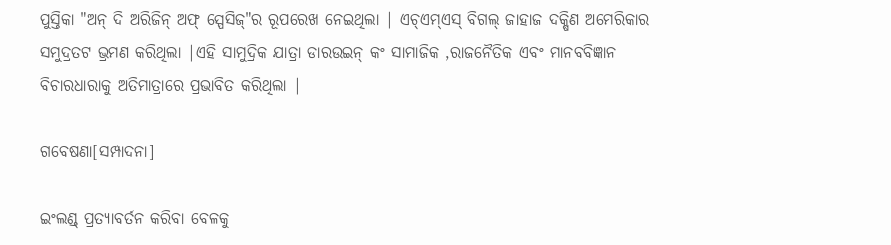ପୁସ୍ତିକା "ଅନ୍ ଦି ଅରିଜିନ୍ ଅଫ୍ ସ୍ପେସିଜ୍"ର ରୂପରେଖ ନେଇଥିଲା | ଏଚ୍ଏମ୍ଏସ୍ ବିଗଲ୍ ଜାହାଜ ଦକ୍ଷିଣ ଅମେରିକାର ସମୁଦ୍ରତଟ ଭ୍ରମଣ କରିଥିଲା |ଏହି ସାମୁଦ୍ରିକ ଯାତ୍ରା ଡାରଉଇନ୍ କଂ ସାମାଜିକ ,ରାଜନୈତିକ ଏବଂ ମାନବବିଜ୍ଞାନ ବିଚାରଧାରାକୁ ଅତିମାତ୍ରାରେ ପ୍ରଭାବିତ କରିଥିଲା |

ଗବେଷଣା[ସମ୍ପାଦନା]

ଇଂଲଣ୍ଡ୍ ପ୍ରତ୍ୟାବର୍ତନ କରିବା ବେଳକୁ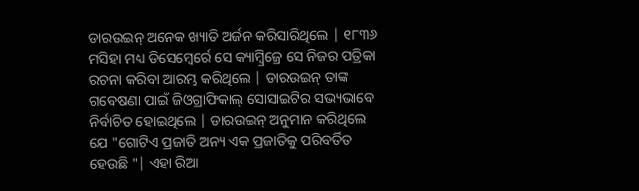ଡାରଉଇନ୍ ଅନେକ ଖ୍ୟାତି ଅର୍ଜନ କରିସାରିଥିଲେ | ୧୮୩୬ ମସିହା ମଧ୍ୟ ଡିସେମ୍ବେର୍ରେ ସେ କ୍ୟାମ୍ବ୍ରିଜ୍ରେ ସେ ନିଜର ପତ୍ରିକା ରଚନା କରିବା ଆରମ୍ଭ କରିଥିଲେ | ଡାରଉଇନ୍ ତାଙ୍କ ଗବେଷଣା ପାଇଁ ଜିଓଗ୍ରାଫିକାଲ୍ ସୋସାଇଟିର ସଭ୍ୟଭାବେ ନିର୍ବାଚିତ ହୋଇଥିଲେ | ଡାରଉଇନ୍ ଅନୁମାନ କରିଥିଲେ ଯେ "ଗୋଟିଏ ପ୍ରଜାତି ଅନ୍ୟ ଏକ ପ୍ରଜାତିକୁ ପରିବର୍ତିତ ହେଉଛି "| ଏହା ରିଆ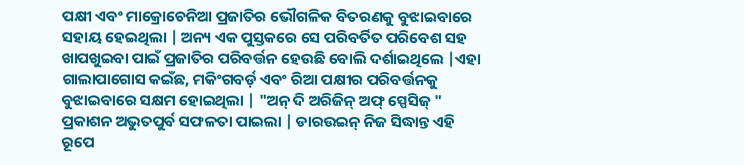ପକ୍ଷୀ ଏବଂ ମାକ୍ରୋଚେନିଆ ପ୍ରଜାତିର ଭୌଗଳିକ ବିତରଣକୁ ବୁଝାଇବାରେ ସହାୟ ହେଇଥିଲା | ଅନ୍ୟ ଏକ ପୁସ୍ତକରେ ସେ ପରିବର୍ତିତ ପରିବେଶ ସହ ଖାପଖୁଇବା ପାଇଁ ପ୍ରଜାତିର ପରିବର୍ତ୍ତନ ହେଉଛି ବୋଲି ଦର୍ଶାଇଥିଲେ |ଏହା ଗାଲାପାଗୋସ କଇଁଛ, ମକିଂଗବର୍ଡ଼ ଏବଂ ରିଆ ପକ୍ଷୀର ପରିବର୍ତ୍ତନକୁ ବୁଝାଇବାରେ ସକ୍ଷମ ହୋଇଥିଲା | "ଅନ୍ ଦି ଅରିଜିନ୍ ଅଫ୍ ସ୍ପେସିଜ୍ " ପ୍ରକାଶନ ଅଭୁତପୁର୍ବ ସଫଳତା ପାଇଲା | ଡାରଉଇନ୍ ନିଜ ସିଦ୍ଧାନ୍ତ ଏହି ରୂପେ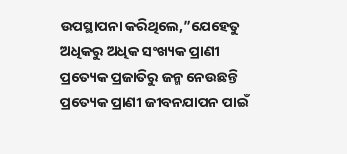ଉପସ୍ଥାପନା କରିଥିଲେ,”ଯେହେତୁ ଅଧିକରୁ ଅଧିକ ସଂଖ୍ୟକ ପ୍ରାଣୀ ପ୍ରତ୍ୟେକ ପ୍ରଜାତିରୁ ଜନ୍ମ ନେଉଛନ୍ତି ପ୍ରତ୍ୟେକ ପ୍ରାଣୀ ଜୀବନଯାପନ ପାଇଁ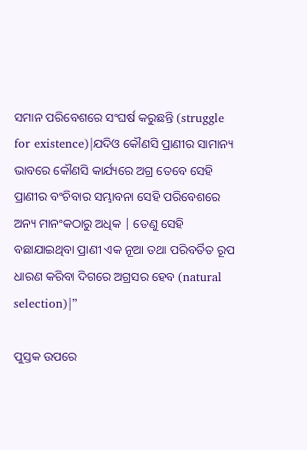ସମାନ ପରିବେଶରେ ସଂଘର୍ଷ କରୁଛନ୍ତି (struggle for existence)|ଯଦିଓ କୌଣସି ପ୍ରାଣୀର ସାମାନ୍ୟ ଭାବରେ କୌଣସି କାର୍ଯ୍ୟରେ ଅଗ୍ର ତେବେ ସେହି ପ୍ରାଣୀର ବଂଚିବାର ସମ୍ଭାବନା ସେହି ପରିବେଶରେ ଅନ୍ୟ ମାନଂକଠାରୁ ଅଧିକ | ତେଣୁ ସେହି ବଛାଯାଇଥିବା ପ୍ରାଣୀ ଏକ ନୂଆ ତଥା ପରିବର୍ତିତ ରୂପ ଧାରଣ କରିବା ଦିଗରେ ଅଗ୍ରସର ହେବ (natural selection)|”

ପୁସ୍ତକ ଉପରେ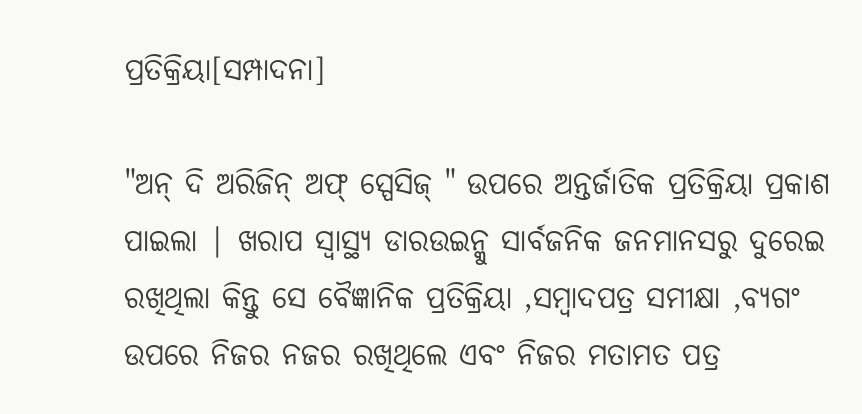ପ୍ରତିକ୍ରିୟା[ସମ୍ପାଦନା]

"ଅନ୍ ଦି ଅରିଜିନ୍ ଅଫ୍ ସ୍ପେସିଜ୍ " ଉପରେ ଅନ୍ତର୍ଜାତିକ ପ୍ରତିକ୍ରିୟା ପ୍ରକାଶ ପାଇଲା | ଖରାପ ସ୍ୱାସ୍ଥ୍ୟ ଡାରଉଇନ୍କୁ ସାର୍ବଜନିକ ଜନମାନସରୁ ଦୁରେଇ ରଖିଥିଲା କିନ୍ତୁ ସେ ବୈଜ୍ଞାନିକ ପ୍ରତିକ୍ରିୟା ,ସମ୍ବାଦପତ୍ର ସମୀକ୍ଷା ,ବ୍ୟଗଂ ଉପରେ ନିଜର ନଜର ରଖିଥିଲେ ଏବଂ ନିଜର ମତାମତ ପତ୍ର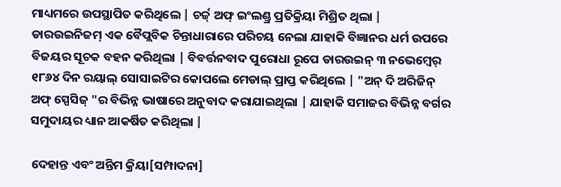ମାଧ୍ୟମରେ ଉପସ୍ଥାପିତ କରିଥିଲେ | ଚର୍ଚ୍ଚ୍ ଅଫ୍ ଇଂଲଣ୍ଡ୍ର ପ୍ରତିକ୍ରିୟା ମିଶ୍ରିତ ଥିଲା | ଡାରଉଇନିଜମ୍ ଏକ ବୈପ୍ଲବିକ ଚିନ୍ତାଧାରାରେ ପରିଚୟ ନେଲା ଯାହାକି ବିଜ୍ଞାନର ଧର୍ମ ଉପରେ ବିଜୟର ସୂଚକ ବହନ କରିଥିଲା | ବିବର୍ତ୍ତନବାଦ ପୁରୋଧା ରୂପେ ଡାରଉଇନ୍ ୩ ନଭେମ୍ବେର୍ ୧୮୬୪ ଦିନ ରୟାଲ୍ ସୋସାଇଟିର କୋପଲେ ମେଡାଲ୍ ପ୍ରାପ୍ତ କରିଥିଲେ | "ଅନ୍ ଦି ଅରିଜିନ୍ ଅଫ୍ ସ୍ପେସିଜ୍ "ର ବିଭିନ୍ନ ଭାଷାରେ ଅନୁବାଦ କରାଯାଇଥିଲା | ଯାହାକି ସମାଜର ବିଭିନ୍ନ ବର୍ଗର ସମୁଦାୟର ଧ୍ୟାନ ଆକର୍ଷିତ କରିଥିଲା |

ଦେହାନ୍ତ ଏବଂ ଅନ୍ତିମ କ୍ରିୟା[ସମ୍ପାଦନା]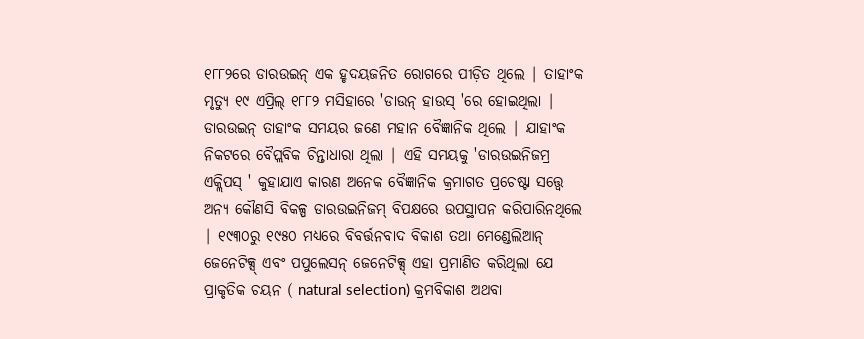୧୮୮୨ରେ ଡାରଉଇନ୍ ଏକ ହୃଦୟଜନିତ ରୋଗରେ ପୀଡ଼ିତ ଥିଲେ | ତାହାଂକ ମୃତ୍ୟୁ ୧୯ ଏପ୍ରିଲ୍ ୧୮୮୨ ମସିହାରେ 'ଡାଉନ୍ ହାଉସ୍ 'ରେ ହୋଇଥିଲା | ଡାରଉଇନ୍ ତାହାଂକ ସମୟର ଜଣେ ମହାନ ବୈଜ୍ଞାନିକ ଥିଲେ | ଯାହାଂକ ନିକଟରେ ବୈପ୍ଲବିକ ଚିନ୍ତାଧାରା ଥିଲା | ଏହି ସମୟକୁ 'ଡାରଉଇନିଜମ୍ର ଏକ୍ଲିପସ୍ ' କୁହାଯାଏ କାରଣ ଅନେକ ବୈଜ୍ଞାନିକ କ୍ରମାଗତ ପ୍ରଚେଷ୍ଟା ସତ୍ତ୍ୱେ ଅନ୍ୟ କୌଣସି ବିକଳ୍ପ ଡାରଉଇନିଜମ୍ ବିପକ୍ଷରେ ଉପସ୍ଥାପନ କରିପାରିନଥିଲେ | ୧୯୩୦ରୁ ୧୯୫୦ ମଧ୍ୟରେ ବିବର୍ତ୍ତନବାଦ ବିକାଶ ତଥା ମେଣ୍ଡେଲିଆନ୍ ଜେନେଟିକ୍ସ୍ ଏବଂ ପପୁଲେସନ୍ ଜେନେଟିକ୍ସ୍ ଏହା ପ୍ରମାଣିତ କରିଥିଲା ଯେ ପ୍ରାକୃତିକ ଚୟନ ( natural selection) କ୍ରମବିକାଶ ଅଥବା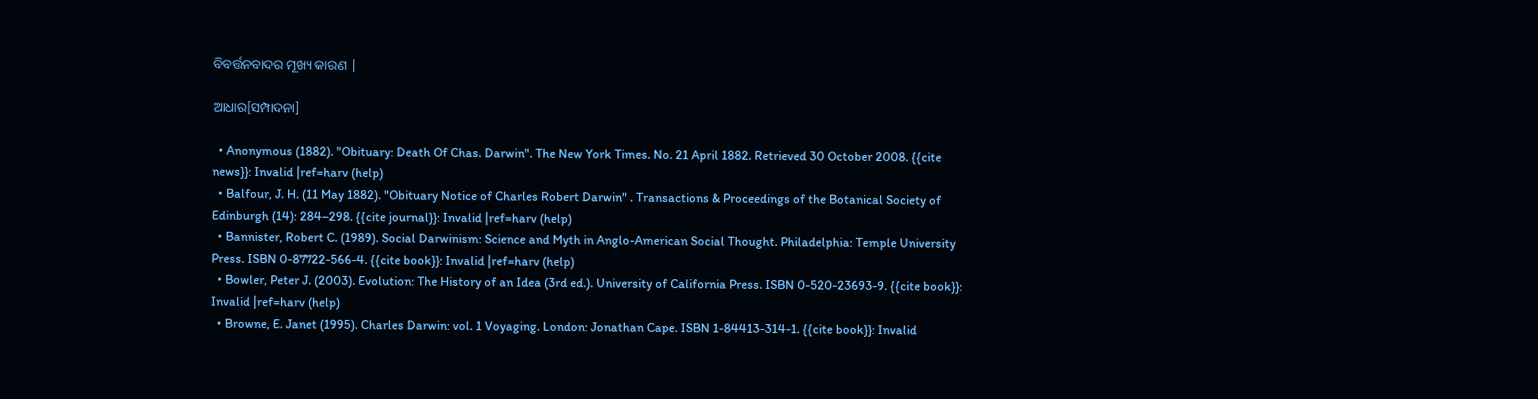ବିବର୍ତ୍ତନବାଦର ମୂଖ୍ୟ କାରଣ |

ଆଧାର[ସମ୍ପାଦନା]

  • Anonymous (1882). "Obituary: Death Of Chas. Darwin". The New York Times. No. 21 April 1882. Retrieved 30 October 2008. {{cite news}}: Invalid |ref=harv (help)
  • Balfour, J. H. (11 May 1882). "Obituary Notice of Charles Robert Darwin" . Transactions & Proceedings of the Botanical Society of Edinburgh (14): 284–298. {{cite journal}}: Invalid |ref=harv (help)
  • Bannister, Robert C. (1989). Social Darwinism: Science and Myth in Anglo-American Social Thought. Philadelphia: Temple University Press. ISBN 0-87722-566-4. {{cite book}}: Invalid |ref=harv (help)
  • Bowler, Peter J. (2003). Evolution: The History of an Idea (3rd ed.). University of California Press. ISBN 0-520-23693-9. {{cite book}}: Invalid |ref=harv (help)
  • Browne, E. Janet (1995). Charles Darwin: vol. 1 Voyaging. London: Jonathan Cape. ISBN 1-84413-314-1. {{cite book}}: Invalid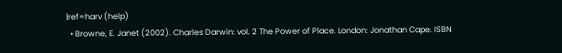|ref=harv (help)
  • Browne, E. Janet (2002). Charles Darwin: vol. 2 The Power of Place. London: Jonathan Cape. ISBN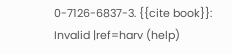0-7126-6837-3. {{cite book}}: Invalid |ref=harv (help)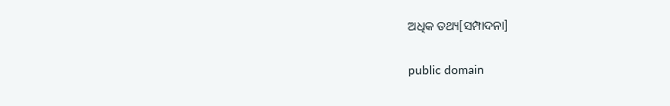ଅଧିକ ତଥ୍ୟ[ସମ୍ପାଦନା]

public domain